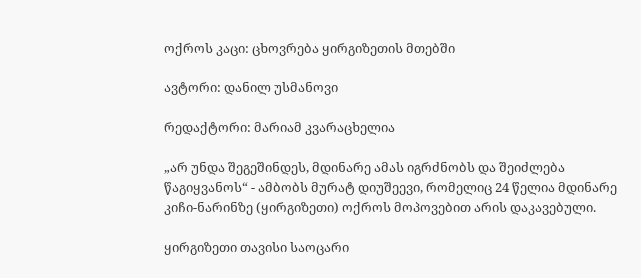ოქროს კაცი: ცხოვრება ყირგიზეთის მთებში

ავტორი: დანილ უსმანოვი

რედაქტორი: მარიამ კვარაცხელია

„არ უნდა შეგეშინდეს, მდინარე ამას იგრძნობს და შეიძლება წაგიყვანოს“ - ამბობს მურატ დიუშეევი, რომელიც 24 წელია მდინარე კიჩი-ნარინზე (ყირგიზეთი) ოქროს მოპოვებით არის დაკავებული.

ყირგიზეთი თავისი საოცარი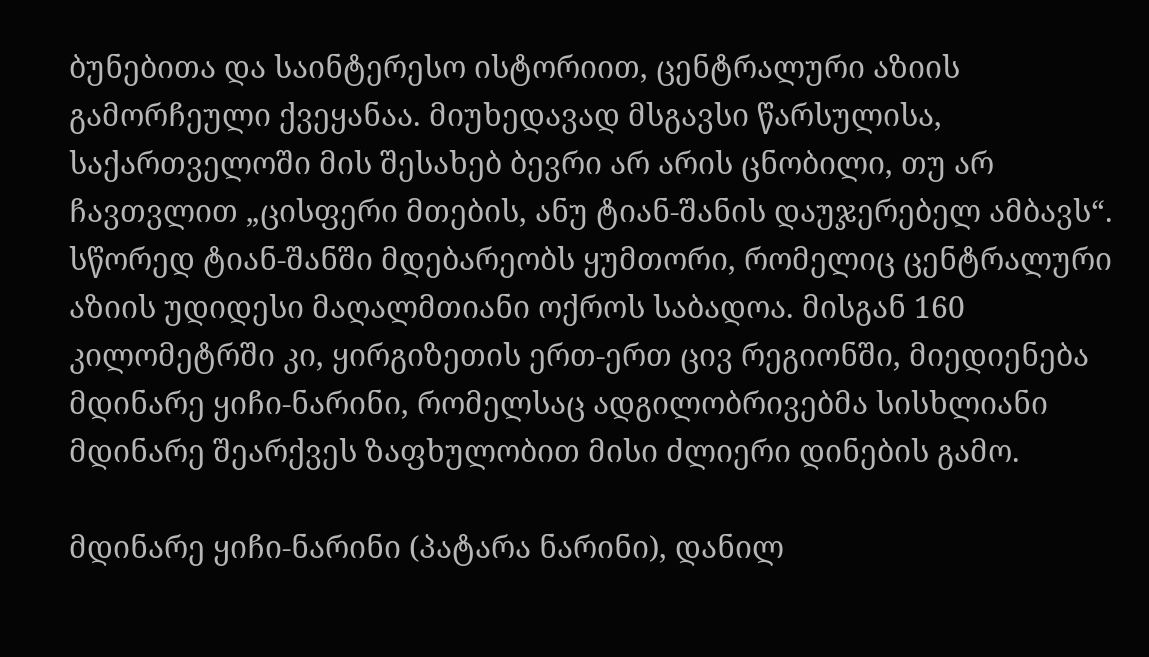ბუნებითა და საინტერესო ისტორიით, ცენტრალური აზიის გამორჩეული ქვეყანაა. მიუხედავად მსგავსი წარსულისა, საქართველოში მის შესახებ ბევრი არ არის ცნობილი, თუ არ ჩავთვლით „ცისფერი მთების, ანუ ტიან-შანის დაუჯერებელ ამბავს“. სწორედ ტიან-შანში მდებარეობს ყუმთორი, რომელიც ცენტრალური აზიის უდიდესი მაღალმთიანი ოქროს საბადოა. მისგან 160 კილომეტრში კი, ყირგიზეთის ერთ-ერთ ცივ რეგიონში, მიედიენება მდინარე ყიჩი-ნარინი, რომელსაც ადგილობრივებმა სისხლიანი მდინარე შეარქვეს ზაფხულობით მისი ძლიერი დინების გამო.

მდინარე ყიჩი-ნარინი (პატარა ნარინი), დანილ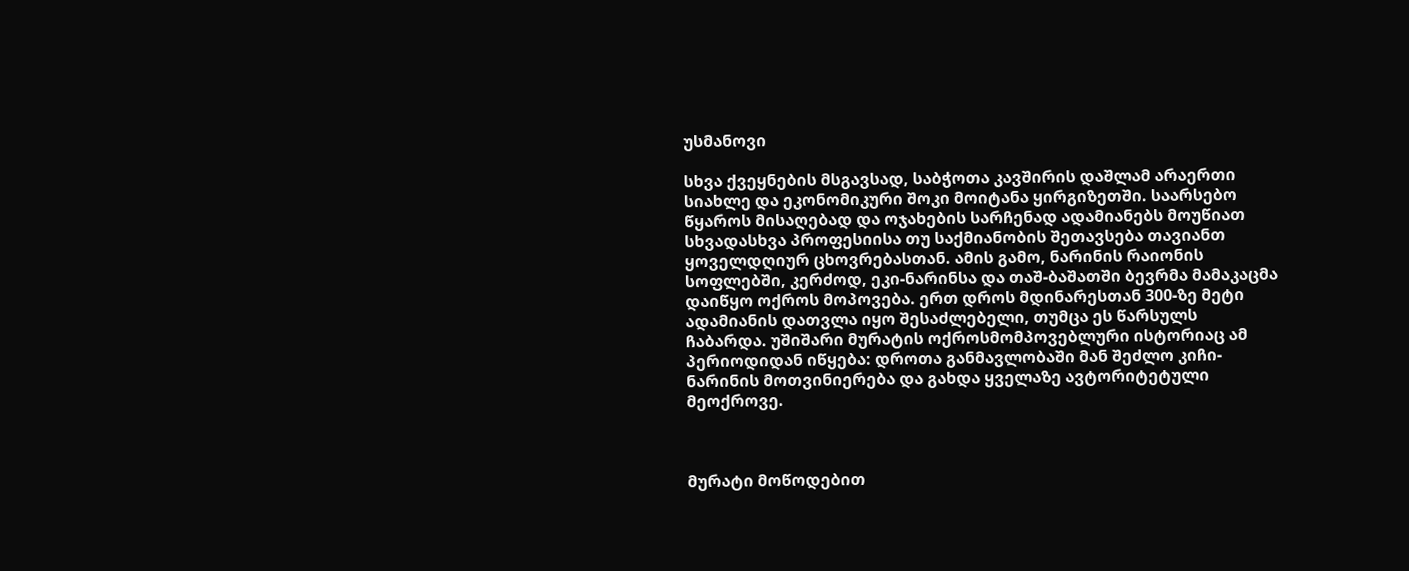უსმანოვი

სხვა ქვეყნების მსგავსად, საბჭოთა კავშირის დაშლამ არაერთი სიახლე და ეკონომიკური შოკი მოიტანა ყირგიზეთში. საარსებო წყაროს მისაღებად და ოჯახების სარჩენად ადამიანებს მოუწიათ სხვადასხვა პროფესიისა თუ საქმიანობის შეთავსება თავიანთ ყოველდღიურ ცხოვრებასთან. ამის გამო, ნარინის რაიონის სოფლებში, კერძოდ, ეკი-ნარინსა და თაშ-ბაშათში ბევრმა მამაკაცმა დაიწყო ოქროს მოპოვება. ერთ დროს მდინარესთან 300-ზე მეტი ადამიანის დათვლა იყო შესაძლებელი, თუმცა ეს წარსულს ჩაბარდა. უშიშარი მურატის ოქროსმომპოვებლური ისტორიაც ამ პერიოდიდან იწყება: დროთა განმავლობაში მან შეძლო კიჩი-ნარინის მოთვინიერება და გახდა ყველაზე ავტორიტეტული მეოქროვე.



მურატი მოწოდებით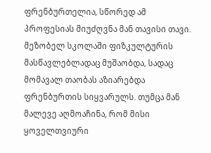ფრენბურთელია, სწორედ ამ პროფესიას მიუძღვნა მან თავისი თავი. მეზობელ სკოლაში ფიზკულტურის მასწავლებლადაც მუშაობდა, სადაც მომავალ თაობას აზიარებდა ფრენბურთის სიყვარულს. თუმცა მან მალევე აღმოაჩინა, რომ მისი ყოველთვიური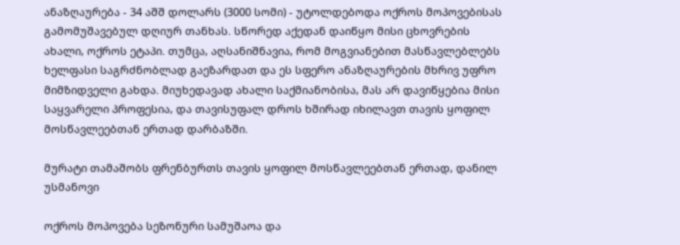ანაზღაურება - 34 აშშ დოლარს (3000 სომი) - უტოლდებოდა ოქროს მოპოვებისას გამომუშავებულ დღიურ თანხას. სწორედ აქედან დაიწყო მისი ცხოვრების ახალი, ოქროს ეტაპი. თუმცა, აღსანიშნავია, რომ მოგვიანებით მასწავლებლებს ხელფასი საგრძნობლად გაეზარდათ და ეს სფერო ანაზღაურების მხრივ უფრო მიმზიდველი გახდა. მიუხედავად ახალი საქმიანობისა, მას არ დავიწყებია მისი საყვარელი პროფესია, და თავისუფალ დროს ხშირად იხილავთ თავის ყოფილ მოსწავლეებთან ერთად დარბაზში.

მურატი თამაშობს ფრენბურთს თავის ყოფილ მოსწავლეებთან ერთად, დანილ უსმანოვი

ოქროს მოპოვება სეზონური სამუშაოა და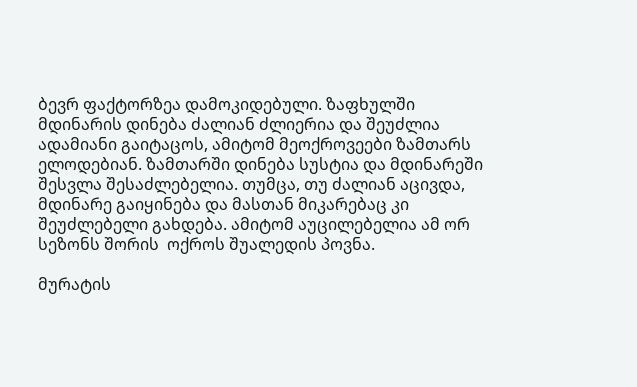ბევრ ფაქტორზეა დამოკიდებული. ზაფხულში მდინარის დინება ძალიან ძლიერია და შეუძლია ადამიანი გაიტაცოს, ამიტომ მეოქროვეები ზამთარს ელოდებიან. ზამთარში დინება სუსტია და მდინარეში შესვლა შესაძლებელია. თუმცა, თუ ძალიან აცივდა, მდინარე გაიყინება და მასთან მიკარებაც კი შეუძლებელი გახდება. ამიტომ აუცილებელია ამ ორ სეზონს შორის  ოქროს შუალედის პოვნა.

მურატის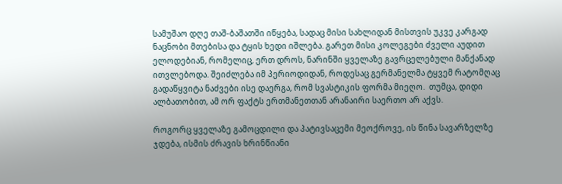სამუშაო დღე თაშ-ბაშათში იწყება, სადაც მისი სახლიდან მისთვის უკვე კარგად ნაცნობი მთებისა და ტყის ხედი იშლება. გარეთ მისი კოლეგები ძველი აუდით ელოდებიან, რომელიც, ერთ დროს, ნარინში ყველაზე გავრცელებული მანქანად ითვლებოდა. შეიძლება იმ პერიოდიდან, როდესაც გერმანელმა ტყვემ რატომღაც გადაწყვიტა ნაძვები ისე დაერგა, რომ სვასტიკის ფორმა მიეღო.  თუმცა, დიდი ალბათობით, ამ ორ ფაქტს ერთმანეთთან არანაირი საერთო არ აქვს.

როგორც ყველაზე გამოცდილი და პატივსაცემი მეოქროვე, ის წინა სავარზელზე ჯდება, ისმის ძრავის ხრინწიანი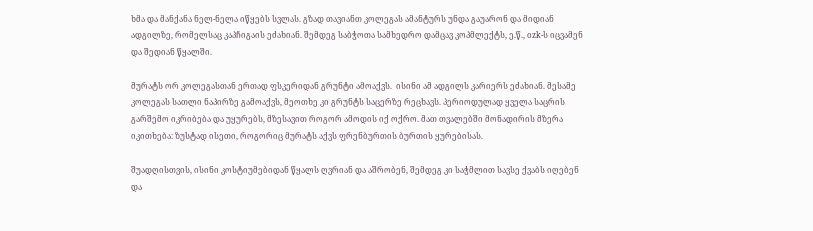ხმა და მანქანა ნელ-ნელა იწყებს სვლას. გზად თავიანთ კოლეგას ამანტურს უნდა გაუარონ და მიდიან ადგილზე, რომელსაც კაპჩიგაის ეძახიან. შემდეგ საბჭოთა სამხედრო დამცავ კოპმლექტს, ე.წ., ozk-ს იცვამენ და შედიან წყალში.

მურატს ორ კოლეგასთან ერთად ფსკერიდან გრუნტი ამოაქვს.  ისინი ამ ადგილს კარიერს ეძახიან. მესამე კოლეგას სათლი ნაპირზე გამოაქვს, მეოთხე კი გრუნტს საცერზე რეცხავს. პერიოდულად ყველა საცრის გარშემო იკრიბება და უყურებს, მზესავით როგორ ამოდის იქ ოქრო. მათ თვალებში მონადირის მზერა იკითხება: ზუსტად ისეთი, როგორიც მურატს აქვს ფრენბურთის ბურთის ყურებისას.

შუადღისთვის, ისინი კოსტიუმებიდან წყალს ღვრიან და აშრობენ, შემდეგ კი საჭმლით სავსე ქვაბს იღებენ და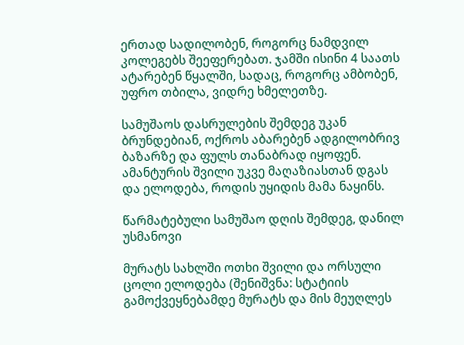ერთად სადილობენ, როგორც ნამდვილ კოლეგებს შეეფერებათ. ჯამში ისინი 4 საათს ატარებენ წყალში, სადაც, როგორც ამბობენ, უფრო თბილა, ვიდრე ხმელეთზე.

სამუშაოს დასრულების შემდეგ უკან ბრუნდებიან, ოქროს აბარებენ ადგილობრივ ბაზარზე და ფულს თანაბრად იყოფენ. ამანტურის შვილი უკვე მაღაზიასთან დგას და ელოდება, როდის უყიდის მამა ნაყინს.

წარმატებული სამუშაო დღის შემდეგ, დანილ უსმანოვი

მურატს სახლში ოთხი შვილი და ორსული ცოლი ელოდება (შენიშვნა: სტატიის გამოქვეყნებამდე მურატს და მის მეუღლეს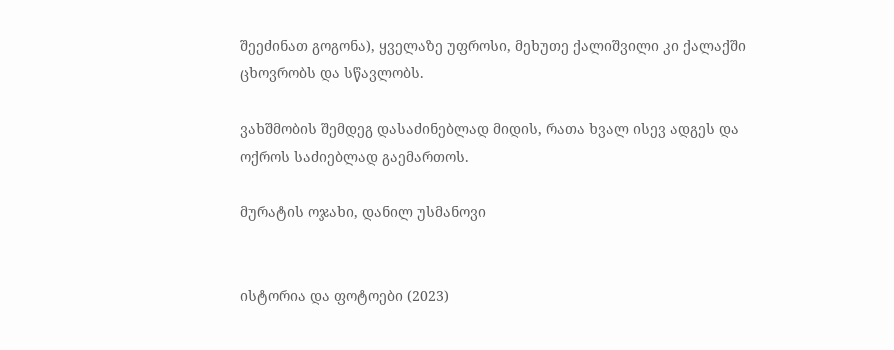შეეძინათ გოგონა), ყველაზე უფროსი, მეხუთე ქალიშვილი კი ქალაქში ცხოვრობს და სწავლობს.

ვახშმობის შემდეგ დასაძინებლად მიდის, რათა ხვალ ისევ ადგეს და ოქროს საძიებლად გაემართოს.

მურატის ოჯახი, დანილ უსმანოვი


ისტორია და ფოტოები (2023)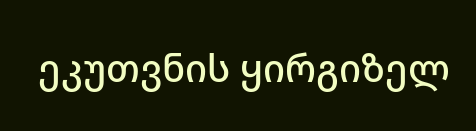ეკუთვნის ყირგიზელ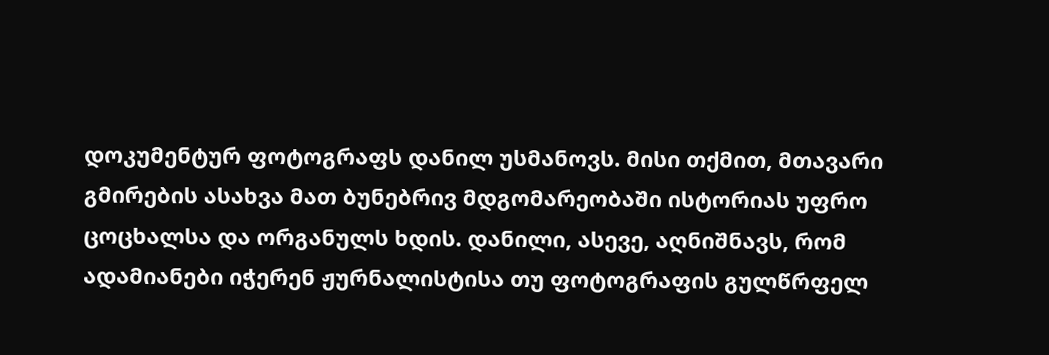დოკუმენტურ ფოტოგრაფს დანილ უსმანოვს. მისი თქმით, მთავარი გმირების ასახვა მათ ბუნებრივ მდგომარეობაში ისტორიას უფრო ცოცხალსა და ორგანულს ხდის. დანილი, ასევე, აღნიშნავს, რომ ადამიანები იჭერენ ჟურნალისტისა თუ ფოტოგრაფის გულწრფელ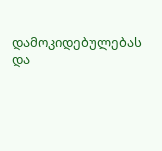დამოკიდებულებას და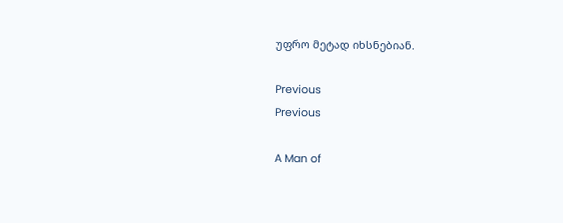უფრო მეტად იხსნებიან.

Previous
Previous

A Man of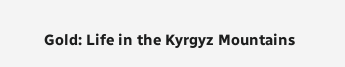Gold: Life in the Kyrgyz Mountains